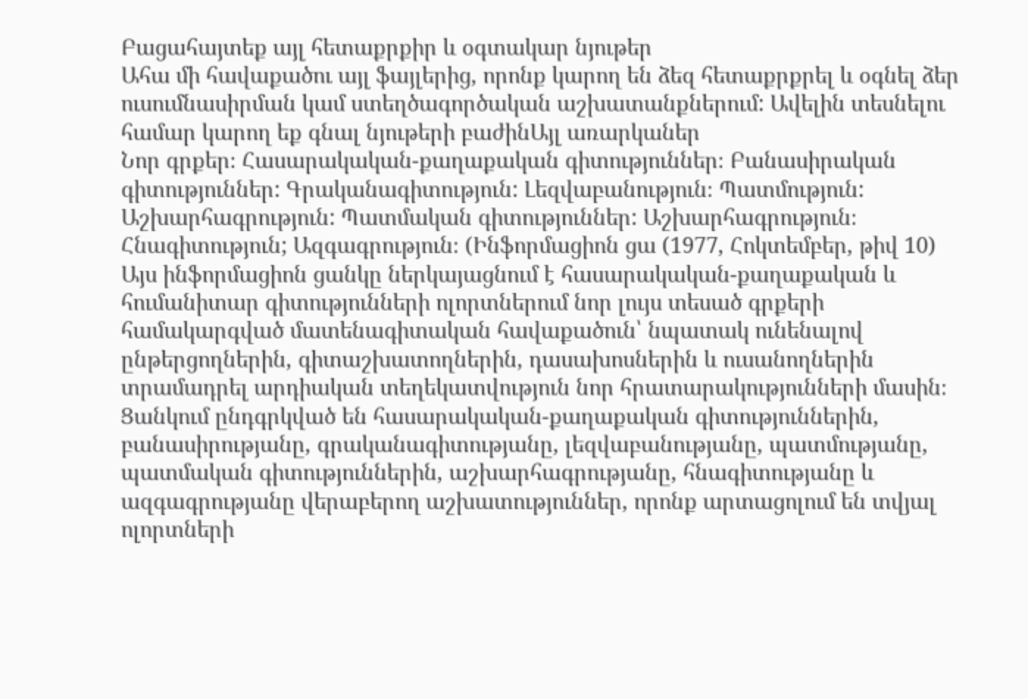Բացահայտեք այլ հետաքրքիր և օգտակար նյութեր
Ահա մի հավաքածու այլ ֆայլերից, որոնք կարող են ձեզ հետաքրքրել և օգնել ձեր ուսումնասիրման կամ ստեղծագործական աշխատանքներում: Ավելին տեսնելու համար կարող եք գնալ նյութերի բաժինԱյլ առարկաներ
Նոր գրքեր։ Հասարակական-քաղաքական գիտություններ։ Բանասիրական գիտություններ: Գրականագիտություն: Լեզվաբանություն։ Պատմություն: Աշխարհագրություն: Պատմական գիտություններ: Աշխարհագրություն։ Հնագիտություն; Ազգագրություն։ (Ինֆորմացիոն ցա (1977, Հոկտեմբեր, թիվ 10)
Այս ինֆորմացիոն ցանկը ներկայացնում է հասարակական-քաղաքական և հումանիտար գիտությունների ոլորտներում նոր լույս տեսած գրքերի համակարգված մատենագիտական հավաքածուն՝ նպատակ ունենալով ընթերցողներին, գիտաշխատողներին, դասախոսներին և ուսանողներին տրամադրել արդիական տեղեկատվություն նոր հրատարակությունների մասին։ Ցանկում ընդգրկված են հասարակական-քաղաքական գիտություններին, բանասիրությանը, գրականագիտությանը, լեզվաբանությանը, պատմությանը, պատմական գիտություններին, աշխարհագրությանը, հնագիտությանը և ազգագրությանը վերաբերող աշխատություններ, որոնք արտացոլում են տվյալ ոլորտների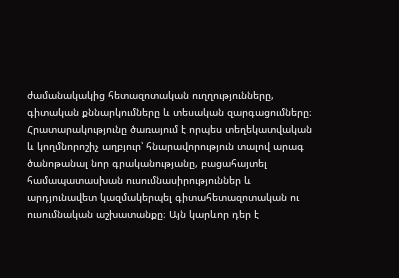ժամանակակից հետազոտական ուղղությունները, գիտական քննարկումները և տեսական զարգացումները։ Հրատարակությունը ծառայում է որպես տեղեկատվական և կողմնորոշիչ աղբյուր՝ հնարավորություն տալով արագ ծանոթանալ նոր գրականությանը, բացահայտել համապատասխան ուսումնասիրություններ և արդյունավետ կազմակերպել գիտահետազոտական ու ուսումնական աշխատանքը։ Այն կարևոր դեր է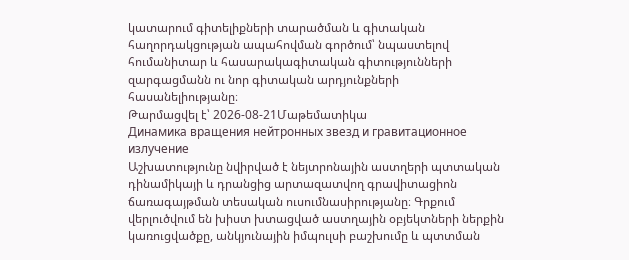կատարում գիտելիքների տարածման և գիտական հաղորդակցության ապահովման գործում՝ նպաստելով հումանիտար և հասարակագիտական գիտությունների զարգացմանն ու նոր գիտական արդյունքների հասանելիությանը։
Թարմացվել է՝ 2026-08-21Մաթեմատիկա
Динамика вращения нейтронных звезд и гравитационное излучение
Աշխատությունը նվիրված է նեյտրոնային աստղերի պտտական դինամիկայի և դրանցից արտազատվող գրավիտացիոն ճառագայթման տեսական ուսումնասիրությանը։ Գրքում վերլուծվում են խիստ խտացված աստղային օբյեկտների ներքին կառուցվածքը, անկյունային իմպուլսի բաշխումը և պտտման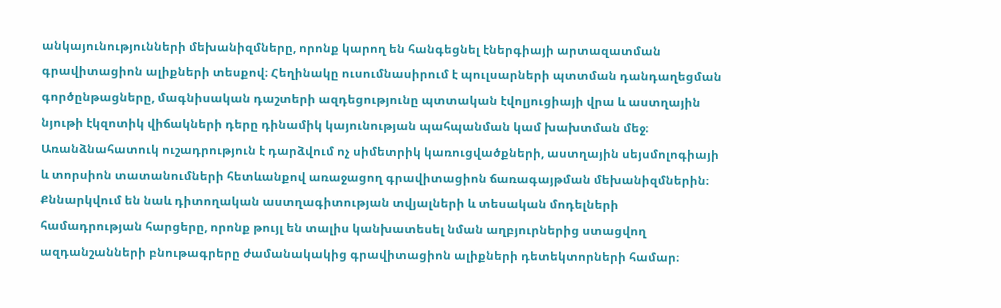անկայունությունների մեխանիզմները, որոնք կարող են հանգեցնել էներգիայի արտազատման գրավիտացիոն ալիքների տեսքով։ Հեղինակը ուսումնասիրում է պուլսարների պտտման դանդաղեցման գործընթացները, մագնիսական դաշտերի ազդեցությունը պտտական էվոլյուցիայի վրա և աստղային նյութի էկզոտիկ վիճակների դերը դինամիկ կայունության պահպանման կամ խախտման մեջ։ Առանձնահատուկ ուշադրություն է դարձվում ոչ սիմետրիկ կառուցվածքների, աստղային սեյսմոլոգիայի և տորսիոն տատանումների հետևանքով առաջացող գրավիտացիոն ճառագայթման մեխանիզմներին։ Քննարկվում են նաև դիտողական աստղագիտության տվյալների և տեսական մոդելների համադրության հարցերը, որոնք թույլ են տալիս կանխատեսել նման աղբյուրներից ստացվող ազդանշանների բնութագրերը ժամանակակից գրավիտացիոն ալիքների դետեկտորների համար։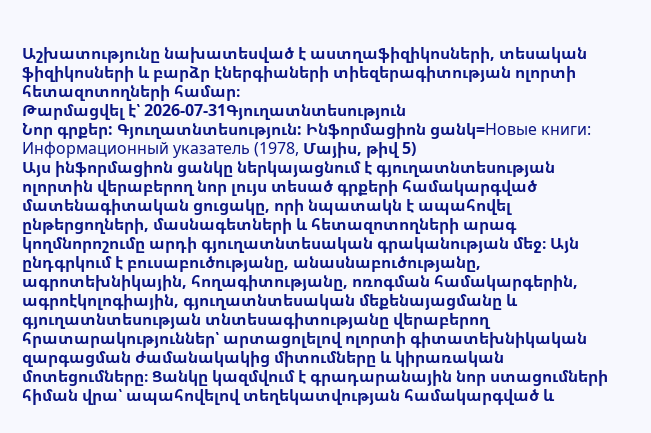Աշխատությունը նախատեսված է աստղաֆիզիկոսների, տեսական ֆիզիկոսների և բարձր էներգիաների տիեզերագիտության ոլորտի հետազոտողների համար։
Թարմացվել է՝ 2026-07-31Գյուղատնտեսություն
Նոր գրքեր: Գյուղատնտեսություն: Ինֆորմացիոն ցանկ=Новые книги: Информационный указатель (1978, Մայիս, թիվ 5)
Այս ինֆորմացիոն ցանկը ներկայացնում է գյուղատնտեսության ոլորտին վերաբերող նոր լույս տեսած գրքերի համակարգված մատենագիտական ցուցակը, որի նպատակն է ապահովել ընթերցողների, մասնագետների և հետազոտողների արագ կողմնորոշումը արդի գյուղատնտեսական գրականության մեջ։ Այն ընդգրկում է բուսաբուծությանը, անասնաբուծությանը, ագրոտեխնիկային, հողագիտությանը, ոռոգման համակարգերին, ագրոէկոլոգիային, գյուղատնտեսական մեքենայացմանը և գյուղատնտեսության տնտեսագիտությանը վերաբերող հրատարակություններ՝ արտացոլելով ոլորտի գիտատեխնիկական զարգացման ժամանակակից միտումները և կիրառական մոտեցումները։ Ցանկը կազմվում է գրադարանային նոր ստացումների հիման վրա՝ ապահովելով տեղեկատվության համակարգված և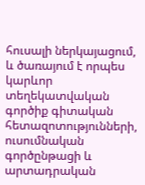հուսալի ներկայացում, և ծառայում է որպես կարևոր տեղեկատվական գործիք գիտական հետազոտությունների, ուսումնական գործընթացի և արտադրական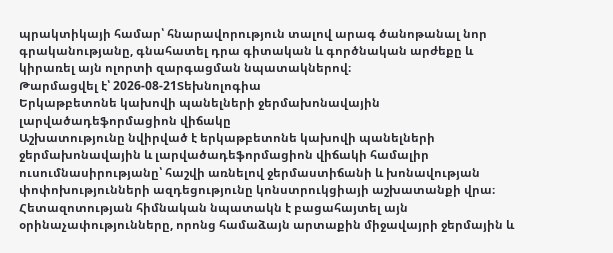պրակտիկայի համար՝ հնարավորություն տալով արագ ծանոթանալ նոր գրականությանը, գնահատել դրա գիտական և գործնական արժեքը և կիրառել այն ոլորտի զարգացման նպատակներով։
Թարմացվել է՝ 2026-08-21Տեխնոլոգիա
Երկաթբետոնե կախովի պանելների ջերմախոնավային լարվածադեֆորմացիոն վիճակը
Աշխատությունը նվիրված է երկաթբետոնե կախովի պանելների ջերմախոնավային և լարվածադեֆորմացիոն վիճակի համալիր ուսումնասիրությանը՝ հաշվի առնելով ջերմաստիճանի և խոնավության փոփոխությունների ազդեցությունը կոնստրուկցիայի աշխատանքի վրա։ Հետազոտության հիմնական նպատակն է բացահայտել այն օրինաչափությունները, որոնց համաձայն արտաքին միջավայրի ջերմային և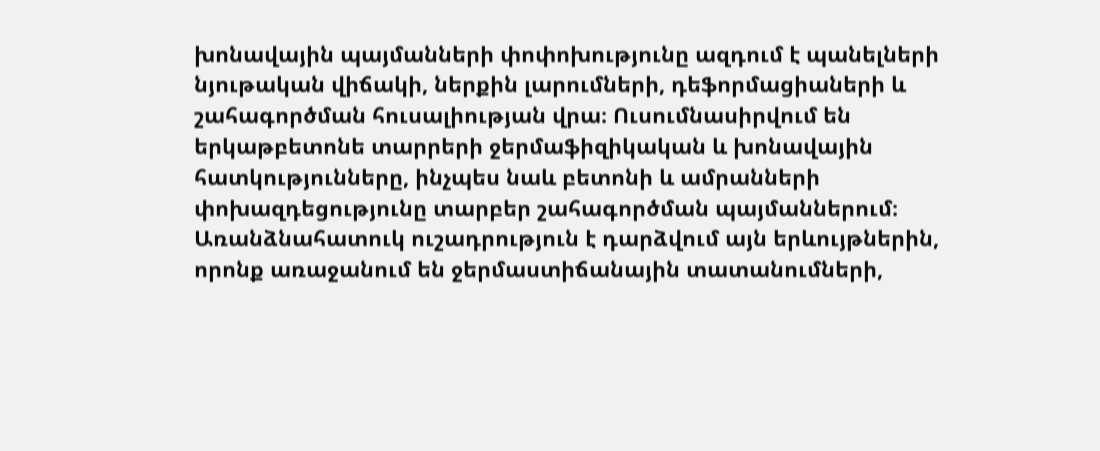խոնավային պայմանների փոփոխությունը ազդում է պանելների նյութական վիճակի, ներքին լարումների, դեֆորմացիաների և շահագործման հուսալիության վրա։ Ուսումնասիրվում են երկաթբետոնե տարրերի ջերմաֆիզիկական և խոնավային հատկությունները, ինչպես նաև բետոնի և ամրանների փոխազդեցությունը տարբեր շահագործման պայմաններում։ Առանձնահատուկ ուշադրություն է դարձվում այն երևույթներին, որոնք առաջանում են ջերմաստիճանային տատանումների,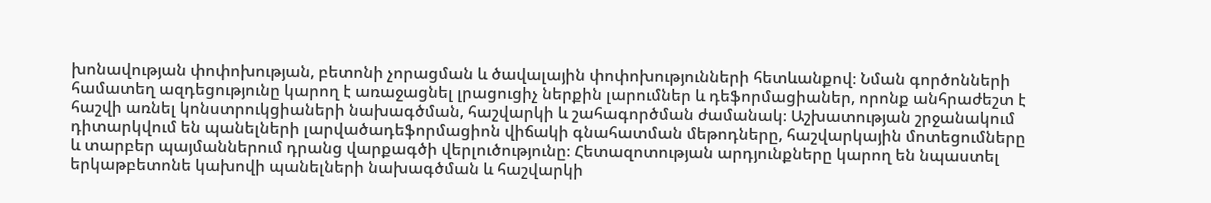խոնավության փոփոխության, բետոնի չորացման և ծավալային փոփոխությունների հետևանքով։ Նման գործոնների համատեղ ազդեցությունը կարող է առաջացնել լրացուցիչ ներքին լարումներ և դեֆորմացիաներ, որոնք անհրաժեշտ է հաշվի առնել կոնստրուկցիաների նախագծման, հաշվարկի և շահագործման ժամանակ։ Աշխատության շրջանակում դիտարկվում են պանելների լարվածադեֆորմացիոն վիճակի գնահատման մեթոդները, հաշվարկային մոտեցումները և տարբեր պայմաններում դրանց վարքագծի վերլուծությունը։ Հետազոտության արդյունքները կարող են նպաստել երկաթբետոնե կախովի պանելների նախագծման և հաշվարկի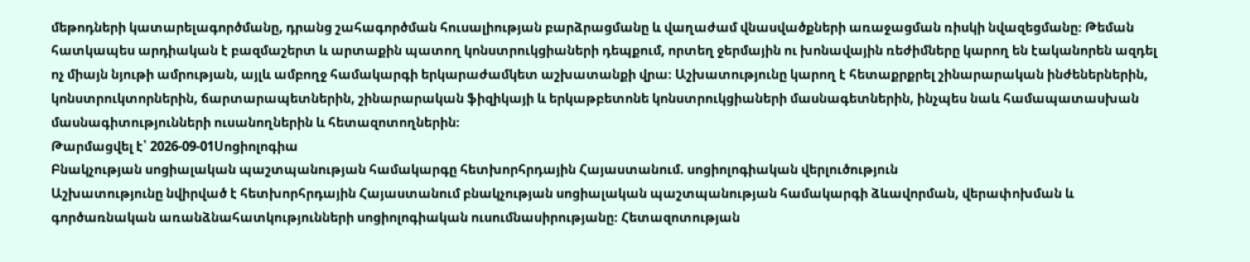մեթոդների կատարելագործմանը, դրանց շահագործման հուսալիության բարձրացմանը և վաղաժամ վնասվածքների առաջացման ռիսկի նվազեցմանը։ Թեման հատկապես արդիական է բազմաշերտ և արտաքին պատող կոնստրուկցիաների դեպքում, որտեղ ջերմային ու խոնավային ռեժիմները կարող են էականորեն ազդել ոչ միայն նյութի ամրության, այլև ամբողջ համակարգի երկարաժամկետ աշխատանքի վրա։ Աշխատությունը կարող է հետաքրքրել շինարարական ինժեներներին, կոնստրուկտորներին, ճարտարապետներին, շինարարական ֆիզիկայի և երկաթբետոնե կոնստրուկցիաների մասնագետներին, ինչպես նաև համապատասխան մասնագիտությունների ուսանողներին և հետազոտողներին։
Թարմացվել է՝ 2026-09-01Սոցիոլոգիա
Բնակչության սոցիալական պաշտպանության համակարգը հետխորհրդային Հայաստանում. սոցիոլոգիական վերլուծություն
Աշխատությունը նվիրված է հետխորհրդային Հայաստանում բնակչության սոցիալական պաշտպանության համակարգի ձևավորման, վերափոխման և գործառնական առանձնահատկությունների սոցիոլոգիական ուսումնասիրությանը։ Հետազոտության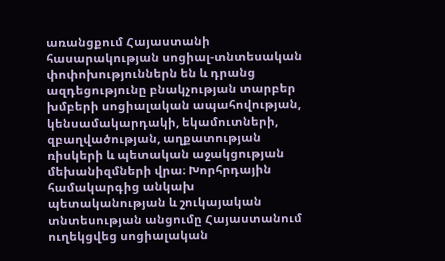առանցքում Հայաստանի հասարակության սոցիալ-տնտեսական փոփոխություններն են և դրանց ազդեցությունը բնակչության տարբեր խմբերի սոցիալական ապահովության, կենսամակարդակի, եկամուտների, զբաղվածության, աղքատության ռիսկերի և պետական աջակցության մեխանիզմների վրա։ Խորհրդային համակարգից անկախ պետականության և շուկայական տնտեսության անցումը Հայաստանում ուղեկցվեց սոցիալական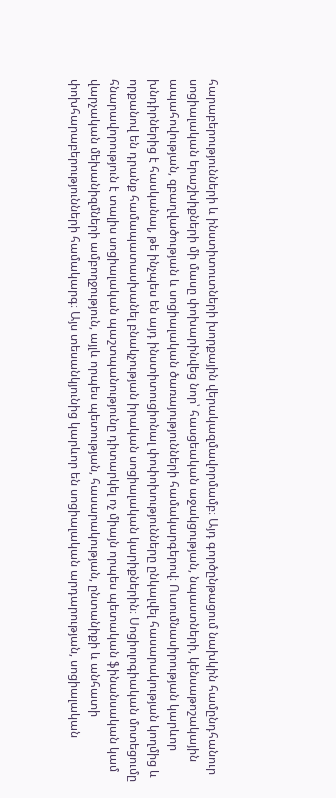հարաբերությունների և ինստիտուտների խորքային վերակազմավորմամբ։ Այդ գործընթացում նախկին համընդհանուր սոցիալական երաշխիքների մի մասը փոխարինվեց նոր՝ հասցեական աջակցության, նպաստների, կենսաթոշակային ապահովության, զբաղվածության և սոցիալական ծառայությունների համակարգերով։ Ուսումնասիրության կարևոր խնդիրներից է հասկանալ, թե ինչպես են այդ ինստիտուցիոնալ փոփոխությունները ընկալվել հասարակության կողմից և որքանով են դրանք համապատասխանել բնակչության իրական սոցիալական կարիքներին։ Սոցիոլոգիական մոտեցումը հնարավորություն է տալիս սոցիալական պաշտպանությունը դիտարկել ոչ միայն որպես պետական ֆինանսական կամ վարչական մեխանիզմների ամբողջություն, այլև որպես պետության, հասարակության, ընտանիքի և անհատի փոխհարաբերությունների համակարգ։ Այս տեսանկյունից կարևոր են սոցիալական արդարության, սոցիալական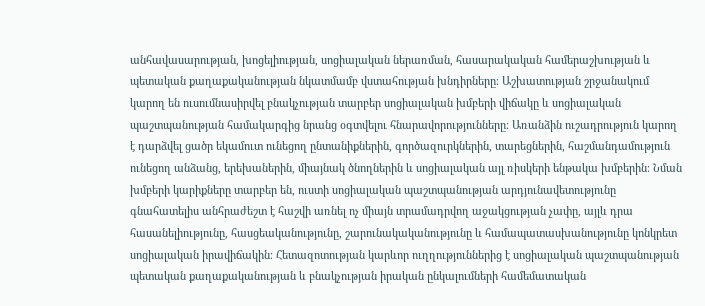անհավասարության, խոցելիության, սոցիալական ներառման, հասարակական համերաշխության և պետական քաղաքականության նկատմամբ վստահության խնդիրները։ Աշխատության շրջանակում կարող են ուսումնասիրվել բնակչության տարբեր սոցիալական խմբերի վիճակը և սոցիալական պաշտպանության համակարգից նրանց օգտվելու հնարավորությունները։ Առանձին ուշադրություն կարող է դարձվել ցածր եկամուտ ունեցող ընտանիքներին, գործազուրկներին, տարեցներին, հաշմանդամություն ունեցող անձանց, երեխաներին, միայնակ ծնողներին և սոցիալական այլ ռիսկերի ենթակա խմբերին։ Նման խմբերի կարիքները տարբեր են, ուստի սոցիալական պաշտպանության արդյունավետությունը գնահատելիս անհրաժեշտ է հաշվի առնել ոչ միայն տրամադրվող աջակցության չափը, այլև դրա հասանելիությունը, հասցեականությունը, շարունակականությունը և համապատասխանությունը կոնկրետ սոցիալական իրավիճակին։ Հետազոտության կարևոր ուղղություններից է սոցիալական պաշտպանության պետական քաղաքականության և բնակչության իրական ընկալումների համեմատական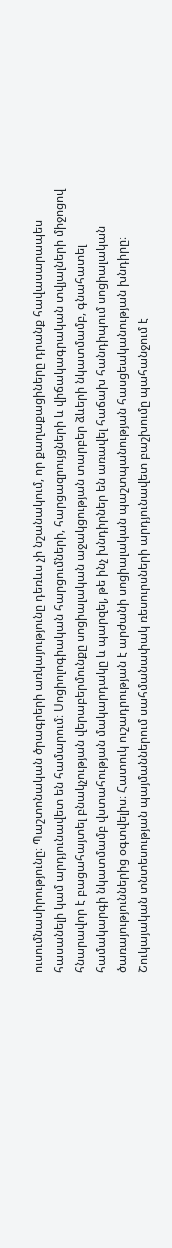ուսումնասիրությունը։ Պաշտոնական ծրագրերի առկայությունը դեռևս չի նշանակում, որ քաղաքացիները դրանք հավասարապես հասանելի կամ արդյունավետ են համարում։ Սոցիոլոգիական հարցումների, հարցազրույցների և վիճակագրական տվյալների միջոցով հնարավոր է բացահայտել բնակչության վերաբերմունքը սոցիալական աջակցության տարբեր ձևերի նկատմամբ, գնահատել համակարգի նկատմամբ վստահության մակարդակը և պարզել, թե ինչ խնդիրներ են առավել հաճախ հանդիպում սոցիալական ծառայություններից օգտվելիս։ Հատուկ ուշադրության է արժանի սոցիալական պաշտպանության հասցեականության խնդիրը։ Շուկայական տնտեսության պայմաններում սահմանափակ ռեսուրսների արդյունավետ բաշխումը պահանջում է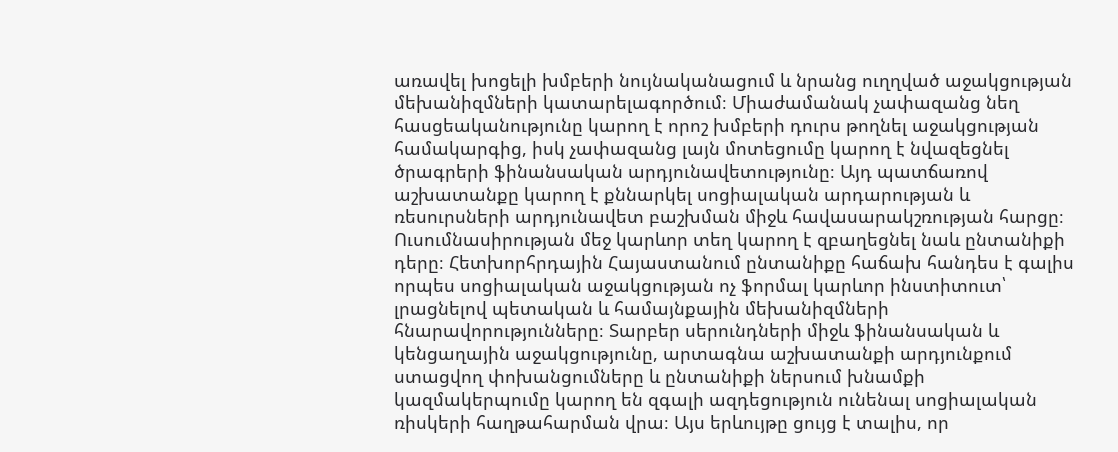առավել խոցելի խմբերի նույնականացում և նրանց ուղղված աջակցության մեխանիզմների կատարելագործում։ Միաժամանակ չափազանց նեղ հասցեականությունը կարող է որոշ խմբերի դուրս թողնել աջակցության համակարգից, իսկ չափազանց լայն մոտեցումը կարող է նվազեցնել ծրագրերի ֆինանսական արդյունավետությունը։ Այդ պատճառով աշխատանքը կարող է քննարկել սոցիալական արդարության և ռեսուրսների արդյունավետ բաշխման միջև հավասարակշռության հարցը։ Ուսումնասիրության մեջ կարևոր տեղ կարող է զբաղեցնել նաև ընտանիքի դերը։ Հետխորհրդային Հայաստանում ընտանիքը հաճախ հանդես է գալիս որպես սոցիալական աջակցության ոչ ֆորմալ կարևոր ինստիտուտ՝ լրացնելով պետական և համայնքային մեխանիզմների հնարավորությունները։ Տարբեր սերունդների միջև ֆինանսական և կենցաղային աջակցությունը, արտագնա աշխատանքի արդյունքում ստացվող փոխանցումները և ընտանիքի ներսում խնամքի կազմակերպումը կարող են զգալի ազդեցություն ունենալ սոցիալական ռիսկերի հաղթահարման վրա։ Այս երևույթը ցույց է տալիս, որ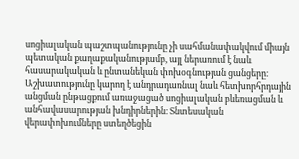սոցիալական պաշտպանությունը չի սահմանափակվում միայն պետական քաղաքականությամբ, այլ ներառում է նաև հասարակական և ընտանեկան փոխօգնության ցանցերը։ Աշխատությունը կարող է անդրադառնալ նաև հետխորհրդային անցման ընթացքում առաջացած սոցիալական բևեռացման և անհավասարության խնդիրներին։ Տնտեսական վերափոխումները ստեղծեցին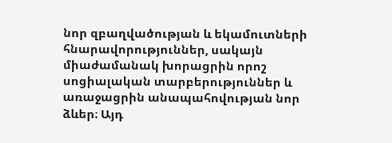նոր զբաղվածության և եկամուտների հնարավորություններ, սակայն միաժամանակ խորացրին որոշ սոցիալական տարբերություններ և առաջացրին անապահովության նոր ձևեր։ Այդ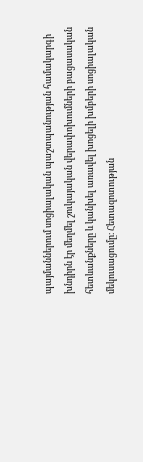պայմաններում սոցիալական պաշտպանության համակարգի խնդիրն էր մեղմել շուկայական վերափոխումների բացասական հետևանքները և կանխել առավել խոցելի խմբերի սոցիալական մեկուսացումը։ Հետազոտության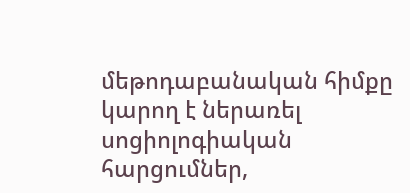մեթոդաբանական հիմքը կարող է ներառել սոցիոլոգիական հարցումներ,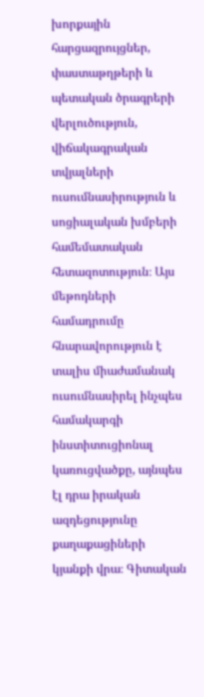խորքային հարցազրույցներ, փաստաթղթերի և պետական ծրագրերի վերլուծություն, վիճակագրական տվյալների ուսումնասիրություն և սոցիալական խմբերի համեմատական հետազոտություն։ Այս մեթոդների համադրումը հնարավորություն է տալիս միաժամանակ ուսումնասիրել ինչպես համակարգի ինստիտուցիոնալ կառուցվածքը, այնպես էլ դրա իրական ազդեցությունը քաղաքացիների կյանքի վրա։ Գիտական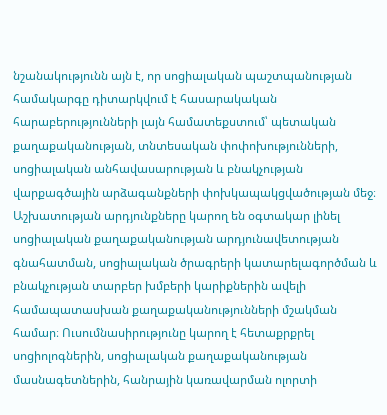նշանակությունն այն է, որ սոցիալական պաշտպանության համակարգը դիտարկվում է հասարակական հարաբերությունների լայն համատեքստում՝ պետական քաղաքականության, տնտեսական փոփոխությունների, սոցիալական անհավասարության և բնակչության վարքագծային արձագանքների փոխկապակցվածության մեջ։ Աշխատության արդյունքները կարող են օգտակար լինել սոցիալական քաղաքականության արդյունավետության գնահատման, սոցիալական ծրագրերի կատարելագործման և բնակչության տարբեր խմբերի կարիքներին ավելի համապատասխան քաղաքականությունների մշակման համար։ Ուսումնասիրությունը կարող է հետաքրքրել սոցիոլոգներին, սոցիալական քաղաքականության մասնագետներին, հանրային կառավարման ոլորտի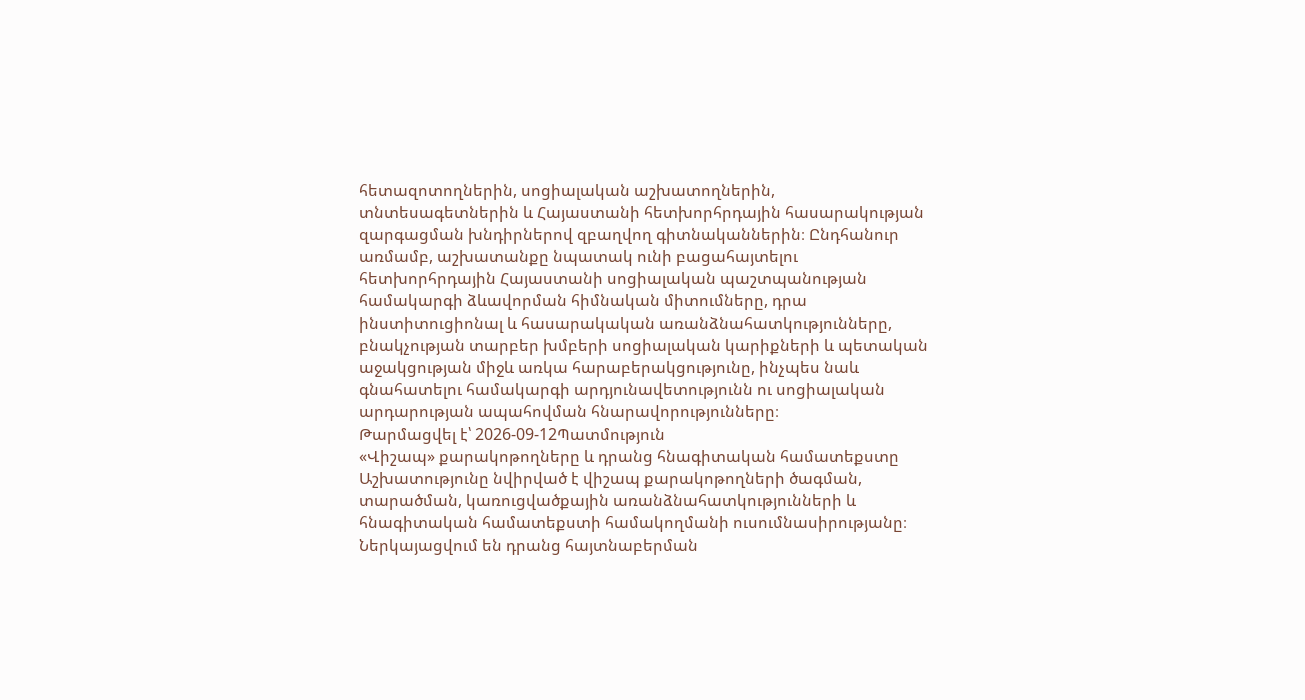հետազոտողներին, սոցիալական աշխատողներին, տնտեսագետներին և Հայաստանի հետխորհրդային հասարակության զարգացման խնդիրներով զբաղվող գիտնականներին։ Ընդհանուր առմամբ, աշխատանքը նպատակ ունի բացահայտելու հետխորհրդային Հայաստանի սոցիալական պաշտպանության համակարգի ձևավորման հիմնական միտումները, դրա ինստիտուցիոնալ և հասարակական առանձնահատկությունները, բնակչության տարբեր խմբերի սոցիալական կարիքների և պետական աջակցության միջև առկա հարաբերակցությունը, ինչպես նաև գնահատելու համակարգի արդյունավետությունն ու սոցիալական արդարության ապահովման հնարավորությունները։
Թարմացվել է՝ 2026-09-12Պատմություն
«Վիշապ» քարակոթողները և դրանց հնագիտական համատեքստը
Աշխատությունը նվիրված է վիշապ քարակոթողների ծագման, տարածման, կառուցվածքային առանձնահատկությունների և հնագիտական համատեքստի համակողմանի ուսումնասիրությանը։ Ներկայացվում են դրանց հայտնաբերման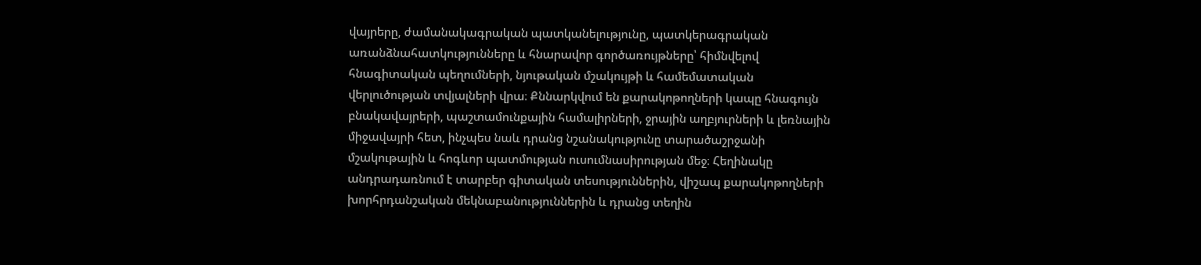վայրերը, ժամանակագրական պատկանելությունը, պատկերագրական առանձնահատկությունները և հնարավոր գործառույթները՝ հիմնվելով հնագիտական պեղումների, նյութական մշակույթի և համեմատական վերլուծության տվյալների վրա։ Քննարկվում են քարակոթողների կապը հնագույն բնակավայրերի, պաշտամունքային համալիրների, ջրային աղբյուրների և լեռնային միջավայրի հետ, ինչպես նաև դրանց նշանակությունը տարածաշրջանի մշակութային և հոգևոր պատմության ուսումնասիրության մեջ։ Հեղինակը անդրադառնում է տարբեր գիտական տեսություններին, վիշապ քարակոթողների խորհրդանշական մեկնաբանություններին և դրանց տեղին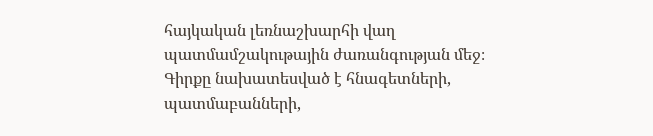հայկական լեռնաշխարհի վաղ պատմամշակութային ժառանգության մեջ։ Գիրքը նախատեսված է հնագետների, պատմաբանների,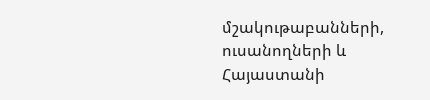մշակութաբանների, ուսանողների և Հայաստանի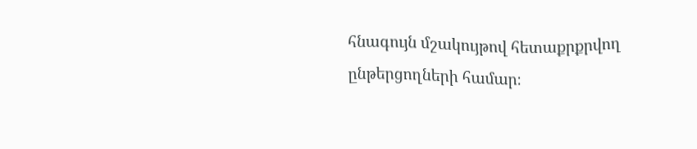հնագույն մշակույթով հետաքրքրվող ընթերցողների համար։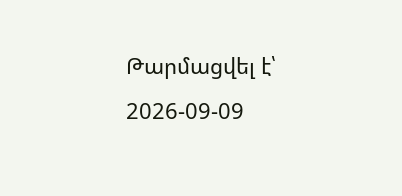Թարմացվել է՝ 2026-09-09